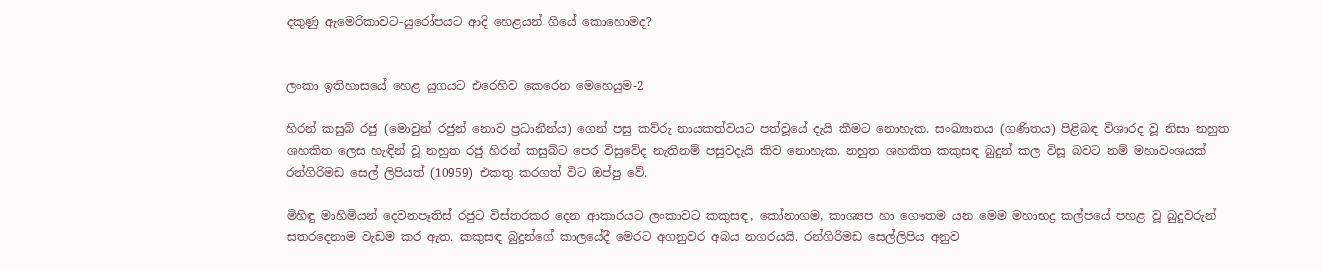දකුණු ඇමෙරිකාවට-යුරෝපයට ආදි හෙළයන් ගියේ කොහොමද?


ලංකා ඉතිහාසයේ හෙළ යුගයට එරෙහිව කෙරෙන මෙහෙයුම-2

හිරන් කසුබ් රජු (මොවුන් රජුන් නොව ප්‍රධානීන්ය) ගෙන් පසු කව්රු නායකත්වයට පත්වූයේ දැයි කීමට නොහැක. සංඛ්‍යාතය (ගණිතය) පිළිබඳ විශාරද වූ නිසා නහුත ශහකිත ලෙස හැඳින් වූ නහුත රජු හිරන් කසුබ්ට පෙර විසුවේද නැතිනම් පසුවදැයි කිව නොහැක. නහුත ශහකිත කකුසඳ බුදුන් කල විසූ බවට නම් මහාවංශයක් රන්ගිරිමඩ සෙල් ලිපියත් (10959) එකතු කරගත් විට ඔප්පු වේ.

මිහිඳු මාහිමියන් දෙවනපෑතිස් රජුට විස්තරකර දෙන ආකාරයට ලංකාවට කකුසඳ, කෝනාගම, කාශ්‍යප හා ගෞතම යන මෙම මහාභද්‍ර කල්පයේ පහළ වූ බුදුවරුන් සතරදෙනාම වැඩම කර ඇත. කකුසඳ බුදුන්ගේ කාලයේදී මෙරට අගනුවර අබය නගරයයි. රන්ගිරිමඩ සෙල්ලිපිය අනුව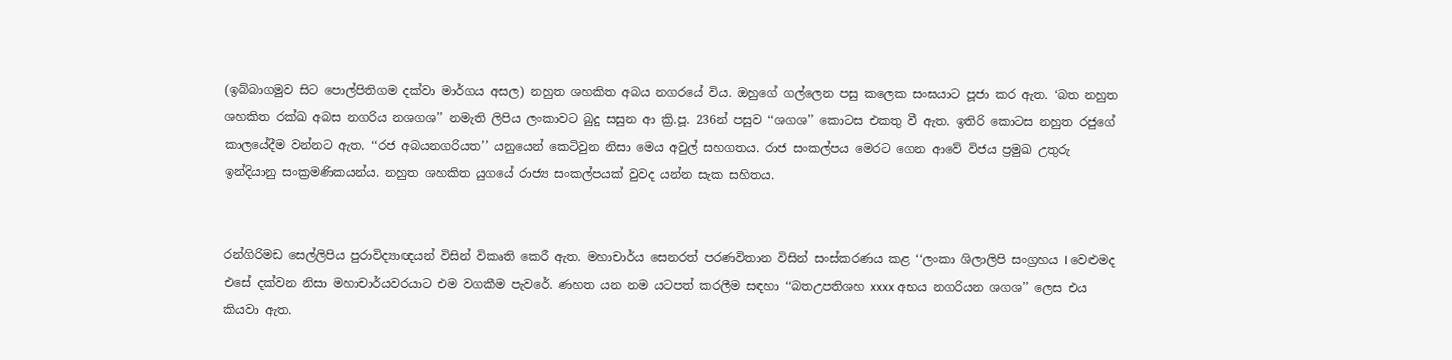(ඉබ්බාගමුව සිට පොල්පිතිගම දක්වා මාර්ගය අසල) නහුත ශහකිත අබය නගරයේ විය. ඔහුගේ ගල්ලෙන පසු කලෙක සංඝයාට පූජා කර ඇත. ‘බත නහුත ශහකිත රක්ඛ අබස නගරිය නශගශ’’ නමැති ලිපිය ලංකාවට බුදු සසුන ආ ක්‍රි.පූ. 236න් පසුව ‘‘ශගශ’’ කොටස එකතු වී ඇත. ඉතිරි කොටස නහුත රජුගේ කාලයේදීම වන්නට ඇත. ‘‘රජ අබයනගරියත’’ යනුයෙන් කෙටිවුන නිසා මෙය අවුල් සහගතය. රාජ සංකල්පය මෙරට ගෙන ආවේ විජය ප්‍රමුඛ උතුරු ඉන්දියානු සංක්‍රමණිකයන්ය. නහුත ශහකිත යුගයේ රාජ්‍ය සංකල්පයක් වුවද යන්න සැක සහිතය.


රන්ගිරිමඩ සෙල්ලිපිය පුරාවිද්‍යාඥයන් විසින් විකෘති කෙරී ඇත. මහාචාර්ය සෙනරත් පරණවිතාන විසින් සංස්කරණය කළ ‘‘ලංකා ශිලාලිපි සංග්‍රහය I වෙළුමද එසේ දක්වන නිසා මහාචාර්යවරයාට එම වගකීම පැවරේ. ණහත යන නම යටපත් කරලීම සඳහා ‘‘බතඋපතිශහ xxxx අභය නගරියන ශගශ’’ ලෙස එය කියවා ඇත.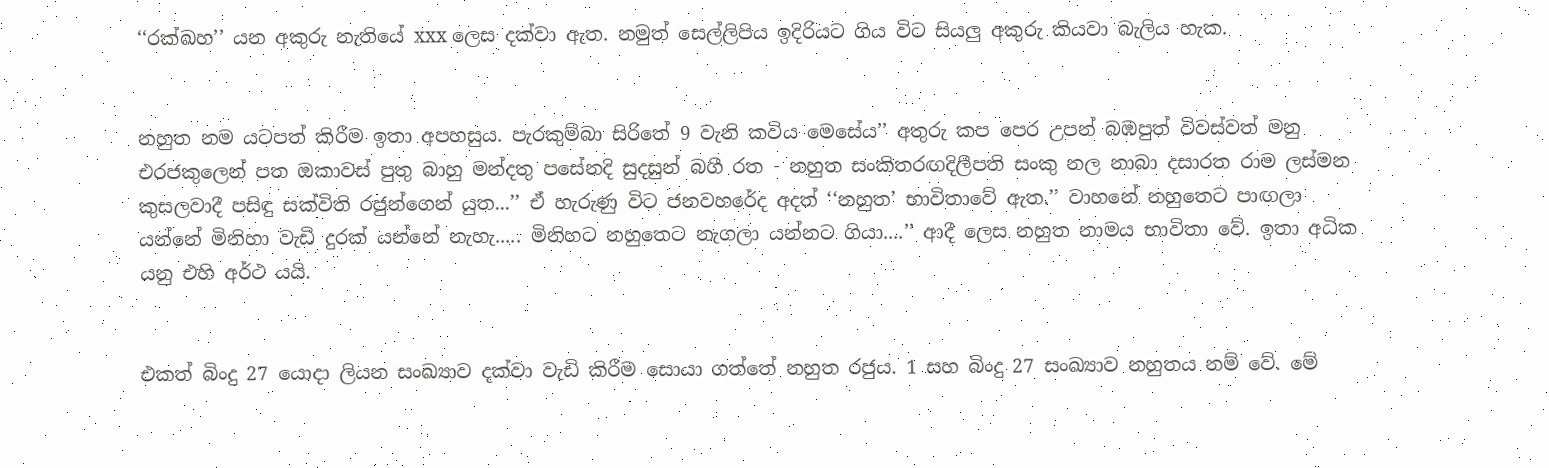‘‘රක්ඛහ’’ යන අකුරු නැතියේ xxx ලෙස දක්වා ඇත. නමුත් සෙල්ලිපිය ඉදිරියට ගිය විට සියලු අකුරු කියවා බැලිය හැක.


නහුත නම යටපත් කිරීම ඉතා අපහසුය. පැරකුම්බා සිරිතේ 9 වැනි කවිය මෙසේය’’ අතුරු කප පෙර උපන් බඹපුත් විවස්වත් මනු එරජකුලෙන් පත ඔකාවස් පුතු බාහු මන්දතු පසේනදි සුදසුන් බගී රත - නහුත සංකිතරඟදිලීපති සංකු නල නාබා දසාරත රාම ලස්මන කුසලවාදී පසිඳු සක්විති රජුන්ගෙන් යුත...’’ ඒ හැරුණු විට ජනවහරේද අදත් ‘‘නහුත’ භාවිතාවේ ඇත.’’ වාහනේ නහුතෙට පාඟලා යන්නේ මිනිහා වැඩි දුරක් යන්නේ නැහැ..... මිනිහට නහුතෙට නැගලා යන්නට ගියා....’’ ආදී ලෙස නහුත නාමය භාවිතා වේ. ඉතා අධික යනු එහි අර්ථ යයි.


එකත් බිංදු 27 යොදා ලියන සංඛ්‍යාව දක්වා වැඩි කිරීම සොයා ගත්තේ නහුත රජුය. 1 සහ බිංදු 27 සංඛ්‍යාව නහුතය නම් වේ. මේ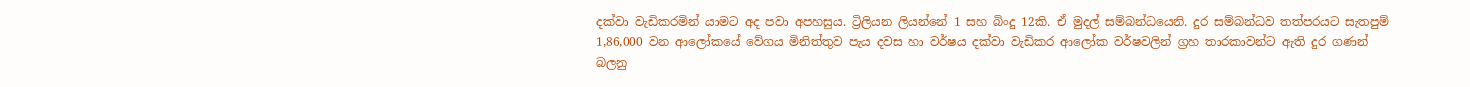දක්වා වැඩිකරමින් යාමට අද පවා අපහසුය. ට්‍රිලියන ලියන්නේ 1 සහ බිංදු 12කි. ඒ මුදල් සම්බන්ධයෙනි. දුර සම්බන්ධව තත්පරයට සැතපුම් 1,86,000 වන ආලෝකයේ වේගය මිනිත්තුව පැය දවස හා වර්ෂය දක්වා වැඩිකර ආලෝක වර්ෂවලින් ග්‍රහ තාරකාවන්ට ඇති දුර ගණන් බලනු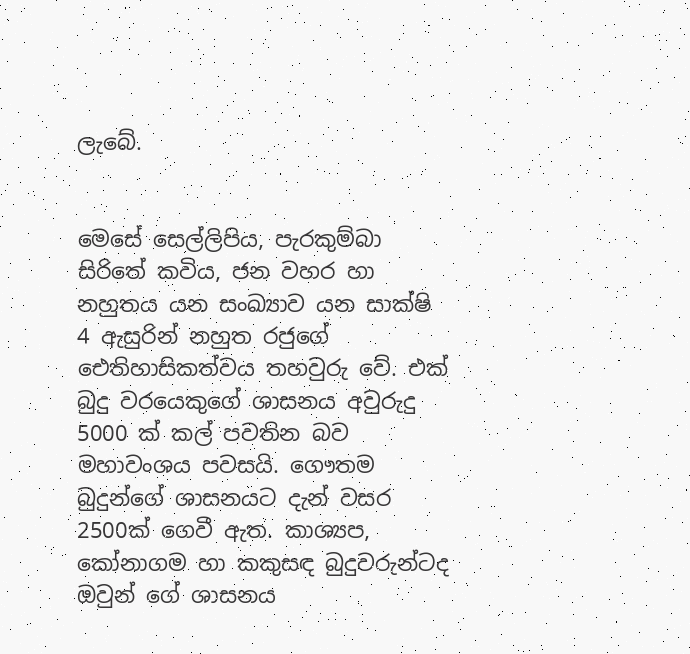ලැබේ.


මෙසේ සෙල්ලිපිය, පැරකුම්බා සිරිතේ කවිය, ජන වහර හා නහුතය යන සංඛ්‍යාව යන සාක්ෂි 4 ඇසුරින් නහුත රජුගේ ඓතිහාසිකත්වය තහවුරු වේ. එක් බුදු වරයෙකුගේ ශාසනය අවුරුදු 5000 ක් කල් පවතින බව මහාවංශය පවසයි. ගෞතම බුදුන්ගේ ශාසනයට දැන් වසර 2500ක් ගෙවී ඇත. කාශ්‍යප, කෝනාගම හා කකුසඳ බුදුවරුන්ටද ඔවුන් ගේ ශාසනය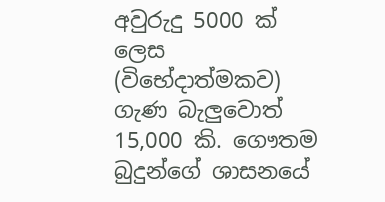අවුරුදු 5000 ක් ලෙස (විභේදාත්මකව) ගැණ බැලුවොත් 15,000 කි. ගෞතම බුදුන්ගේ ශාසනයේ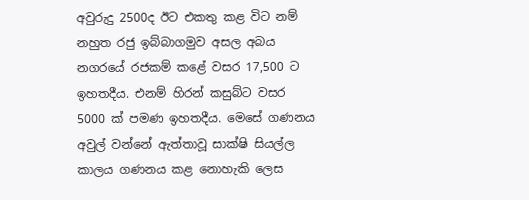අවුරුදු 2500ද ඊට එකතු කළ විට නම් නහුත රජු ඉබ්බාගමුව අසල අබය නගරයේ රජකම් කළේ වසර 17,500 ට ඉහතදීය. එනම් හිරන් කසුබ්ට වසර 5000 ක් පමණ ඉහතදීය. මෙසේ ගණනය අවුල් වන්නේ ඇත්තාවූ සාක්ෂි සියල්ල කාලය ගණනය කළ නොහැකි ලෙස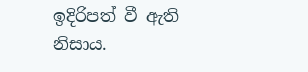ඉදිරිපත් වී ඇති නිසාය.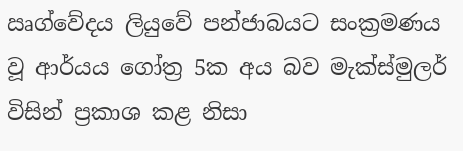ඍග්වේදය ලියුවේ පන්ජාබයට සංක්‍රමණය වූ ආර්යය ගෝත්‍ර 5ක අය බව මැක්ස්මුලර් විසින් ප්‍රකාශ කළ නිසා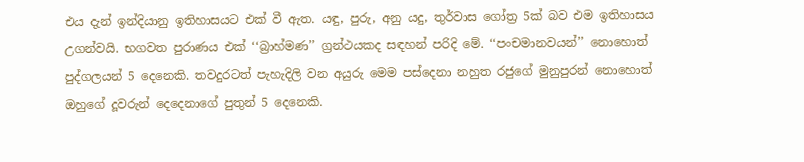එය දැන් ඉන්දියානු ඉතිහාසයට එක් වී ඇත. යඳු, පුරු, අනු යදු, තුර්වාස ගෝත්‍ර 5ක් බව එම ඉතිහාසය උගන්වයි. භගවත පුරාණය එක් ‘‘බ්‍රාහ්මණ’’ ග්‍රන්ථයකද සඳහන් පරිදි මේ. ‘‘පංචමානවයන්’’ නොහොත් පුද්ගලයන් 5 දෙනෙකි. තවදුරටත් පැහැදිලි වන අයුරු මෙම පස්දෙනා නහුත රජුගේ මුනුපුරන් නොහොත් ඔහුගේ දූවරුන් දෙදෙනාගේ පුතුන් 5 දෙනෙකි.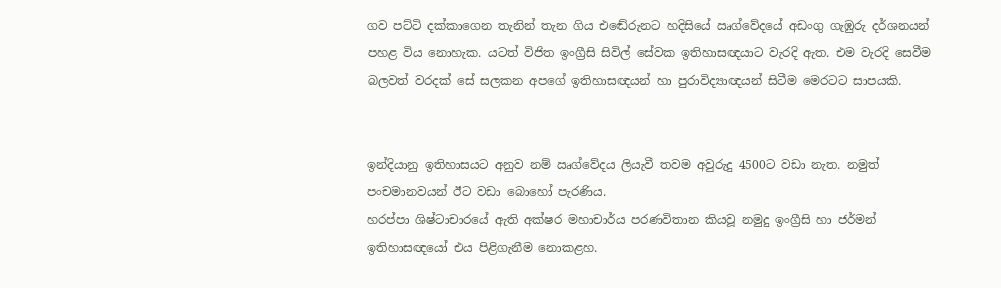ගව පට්ටි දක්කාගෙන තැනින් තැන ගිය එඬේරුනට හදිසියේ ඍග්වේදයේ අඩංගු ගැඹුරු දර්ශනයන් පහළ විය නොහැක. යටත් විජිත ඉංග්‍රීසි සිවිල් සේවක ඉතිහාසඥයාට වැරදි ඇත. එම වැරදි සෙවීම බලවත් වරදක් සේ සලකන අපගේ ඉතිහාසඥයන් හා පුරාවිද්‍යාඥයන් සිටීම මෙරටට සාපයකි.


ඉන්දියානු ඉතිහාසයට අනුව නම් ඍග්වේදය ලියැවී තවම අවුරුදු 4500ට වඩා නැත. නමුත් පංචමානවයන් ඊට වඩා බොහෝ පැරණිය.
හරප්පා ශිෂ්ටාචාරයේ ඇති අක්ෂර මහාචාර්ය පරණවිතාන කියවූ නමුදු ඉංග්‍රීසි හා ජර්මන් ඉතිහාසඥයෝ එය පිළිගැනීම නොකළහ.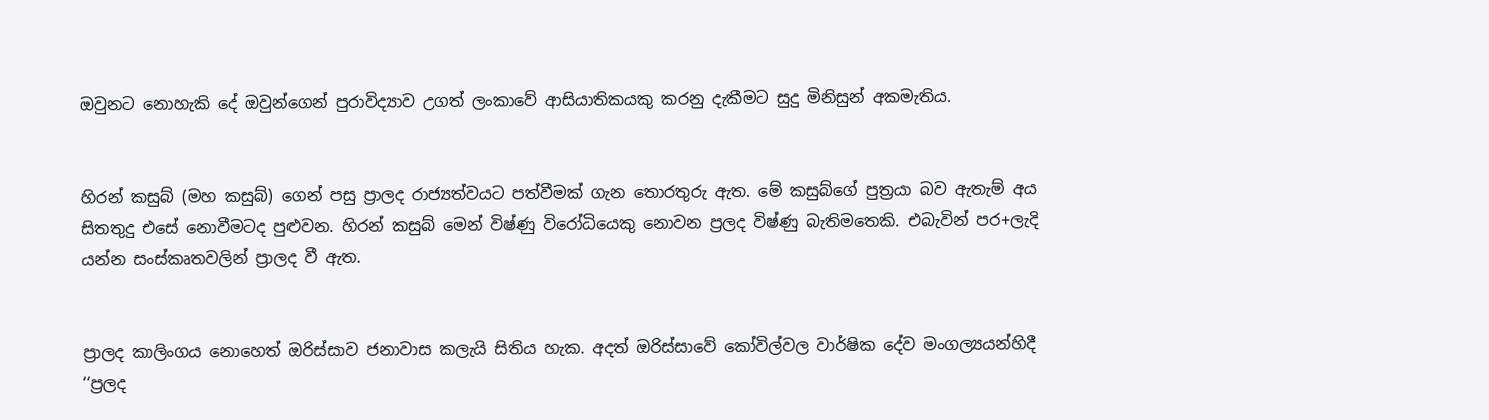ඔවුනට නොහැකි දේ ඔවුන්ගෙන් පුරාවිද්‍යාව උගත් ලංකාවේ ආසියාතිකයකු කරනු දැකීමට සුදු මිනිසුන් අකමැතිය.


හිරන් කසුබ් (මහ කසුබ්) ගෙන් පසු ප්‍රාලද රාජ්‍යත්වයට පත්වීමක් ගැන තොරතුරු ඇත. මේ කසුබ්ගේ පුත්‍රයා බව ඇතැම් අය සිතතුදු එසේ නොවීමටද පුළුවන. හිරන් කසුබ් මෙන් විෂ්ණු විරෝධියෙකු නොවන ප්‍රලද විෂ්ණු බැතිමතෙකි. එබැවින් පර+ලැදි යන්න සංස්කෘතවලින් ප්‍රාලද වී ඇත.


ප්‍රාලද කාලිංගය නොහෙත් ඔරිස්සාව ජනාවාස කලැයි සිතිය හැක. අදත් ඔරිස්සාවේ කෝවිල්වල වාර්ෂික දේව මංගල්‍යයන්හිදී ‘‘ප්‍රලද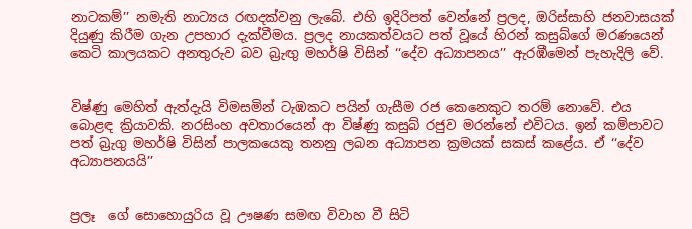නාටකම්’’ නමැති නාට්‍යය රඟදක්වනු ලැබේ. එහි ඉදිරිපත් වෙන්නේ ප්‍රලද, ඔරිස්සාහි ජනවාසයක් දියුණු කිරීම ගැන උපහාර දැක්වීමය. ප්‍රලද නායකත්වයට පත් වූයේ හිරන් කසුබ්ගේ මරණයෙන් කෙටි කාලයකට අනතුරුව බව බ්‍රැඟු මහර්ෂි විසින් ‘‘දේව අධ්‍යාපනය’’ ඇරඹීමෙන් පැහැදිලි වේ.


විෂ්ණු මෙහිත් ඇත්දැයි විමසමින් ටැඹකට පයින් ගැසීම රජ කෙනෙකුට තරම් නොවේ. එය බොළඳ ක්‍රියාවකි. නරසිංහ අවතාරයෙන් ආ විෂ්ණු කසුබ් රජුව මරන්නේ එවිටය. ඉන් කම්පාවට පත් බ්‍රැගු මහර්ෂි විසින් පාලකයෙකු තනනු ලබන අධ්‍යාපන ක්‍රමයක් සකස් කළේය. ඒ ‘‘දේව අධ්‍යාපනයයි’’


ප්‍රලෑ  ගේ සොහොයුරිය වූ ඌෂණ සමඟ විවාහ වී සිටි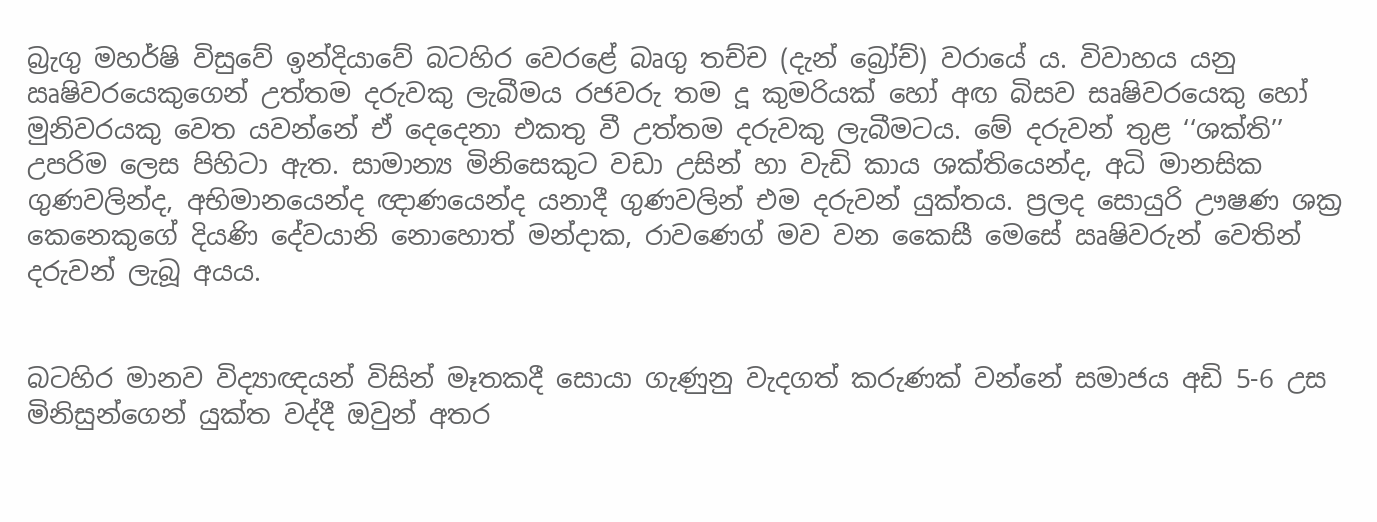බ්‍රැගු මහර්ෂි විසුවේ ඉන්දියාවේ බටහිර වෙරළේ බෘගු තච්ච (දැන් බ්‍රෝච්) වරායේ ය. විවාහය යනු ඍෂිවරයෙකුගෙන් උත්තම දරුවකු ලැබීමය රජවරු තම දූ කුමරියක් හෝ අඟ බිසව සෘෂිවරයෙකු හෝ මුනිවරයකු වෙත යවන්නේ ඒ දෙදෙනා එකතු වී උත්තම දරුවකු ලැබීමටය. මේ දරුවන් තුළ ‘‘ශක්ති’’ උපරිම ලෙස පිහිටා ඇත. සාමාන්‍ය මිනිසෙකුට වඩා උසින් හා වැඩි කාය ශක්තියෙන්ද, අධි මානසික ගුණවලින්ද, අභිමානයෙන්ද ඥාණයෙන්ද යනාදී ගුණවලින් එම දරුවන් යුක්තය. ප්‍රලද සොයුරි ඌෂණ ශක්‍ර කෙනෙකුගේ දියණි දේවයානි නොහොත් මන්දාක, රාවණෙග් මව වන කෛසී මෙසේ ඍෂිවරුන් වෙතින් දරුවන් ලැබූ අයය.


බටහිර මානව විද්‍යාඥයන් විසින් මෑතකදී සොයා ගැණුනු වැදගත් කරුණක් වන්නේ සමාජය අඩි 5-6 උස මිනිසුන්ගෙන් යුක්ත වද්දී ඔවුන් අතර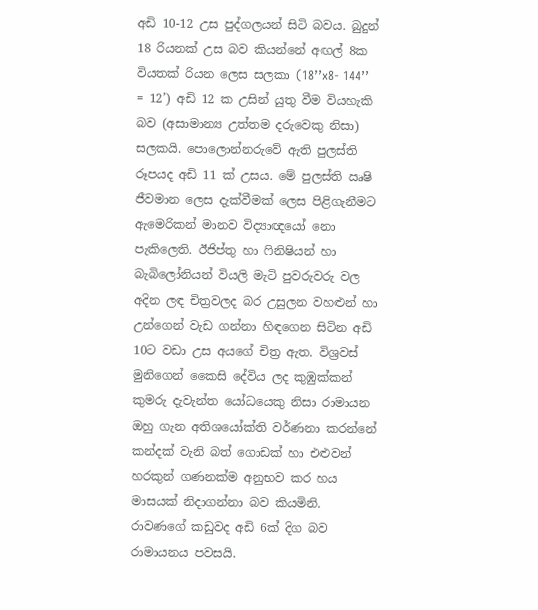අඩි 10-12 උස පුද්ගලයන් සිටි බවය. බුදුන් 18 රියනක් උස බව කියන්නේ අඟල් 8ක වියතක් රියන ලෙස සලකා (18’’x8- 144’’ = 12’) අඩි 12 ක උසින් යුතු වීම වියහැකි බව (අසාමාන්‍ය උත්තම දරුවෙකු නිසා) සලකයි. පොලොන්නරුවේ ඇති පුලස්ති රූපයද අඩි 11 ක් උසය. මේ පුලස්ති ඍෂි ජීවමාන ලෙස දැක්වීමක් ලෙස පිළිගැනීමට ඇමෙරිකන් මානව විද්‍යාඥයෝ නො පැකිලෙති. ඊජිප්තු හා ෆිනිෂියන් හා බැබිලෝනියන් වියලි මැටි පුවරුවරු වල අදින ලඳ චිත්‍රවලද බර උසුලන වහළුන් හා උන්ගෙන් වැඩ ගන්නා හිඳගෙන සිටින අඩි 10ට වඩා උස අයගේ චිත්‍ර ඇත. විශ්‍රවස් මුනිගෙන් කෛසි දේවිය ලද කුඹුක්කන් කුමරු දැවැන්ත යෝධයෙකු නිසා රාමායන ඔහු ගැන අතිශයෝක්ති වර්ණනා කරන්නේ කන්දක් වැනි බත් ගොඩක් හා එළුවන් හරකුන් ගණනක්ම අනුභව කර හය මාසයක් නිදාගන්නා බව කියමිනි. රාවණගේ කඩුවද අඩි 6ක් දිග බව රාමායනය පවසයි.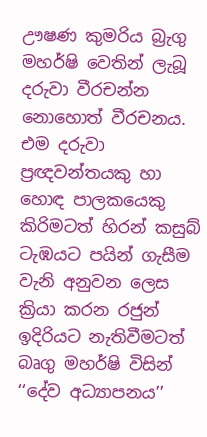ඌෂණ කුමරිය බ්‍රැගු මහර්ෂි වෙතින් ලැබූ දරුවා වීරචන්න නොහොත් වීරචනය. එම දරුවා ප්‍රඥවන්තයකු හා හොඳ පාලකයෙකු කිරිමටත් හිරන් කසුබ් ටැඹයට පයින් ගැසීම වැනි අනුවන ලෙස ක්‍රියා කරන රජුන් ඉදිරියට නැතිවීමටත් බෘගු මහර්ෂි විසින් ‘‘දේව අධ්‍යාපනය’’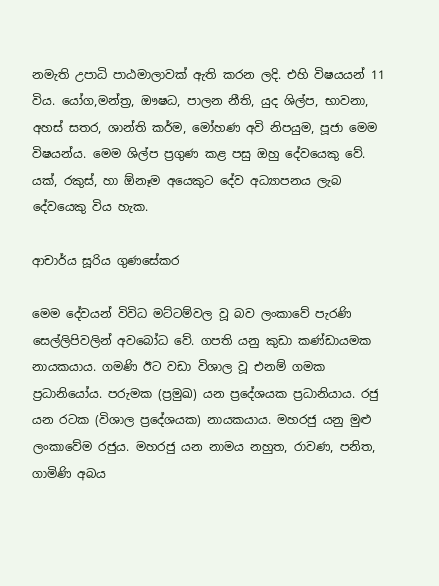නමැති උපාධි පාඨමාලාවක් ඇති කරන ලදි. එහි විෂයයන් 11 විය. යෝග,මන්ත්‍ර, ඖෂධ, පාලන නීති, යුද ශිල්ප, භාවනා, අහස් සතර, ශාන්ති කර්ම, මෝහණ අවි නිපයුම, පූජා මෙම විෂයන්ය. මෙම ශිල්ප ප්‍රගුණ කළ පසු ඔහු දේවයෙකු වේ. යක්, රකුස්, හා ඕනෑම අයෙකුට දේව අධ්‍යාපනය ලැබ දේවයෙකු විය හැක.

ආචාර්ය සූරිය ගුණසේකර

මෙම දේවයන් විවිධ මට්ටම්වල වූ බව ලංකාවේ පැරණි සෙල්ලිපිවලින් අවබෝධ වේ. ගපති යනු කුඩා කණ්ඩායමක නායකයාය. ගමණි ඊට වඩා විශාල වූ එනම් ගමක ප්‍රධානියෝය. පරුමක (ප්‍රමුඛ) යන ප්‍රදේශයක ප්‍රධානියාය. රජු යන රටක (විශාල ප්‍රදේශයක) නායකයාය. මහරජු යනු මුළු ලංකාවේම රජුය. මහරජු යන නාමය නහුත, රාවණ, පනිත, ගාමිණි අබය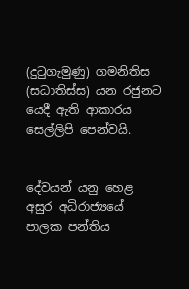(දුටුගැමුණු) ගමනිතිස (සධාතිස්ස) යන රජුනට යෙදී ඇති ආකාරය සෙල්ලිපි පෙන්වයි.


දේවයන් යනු හෙළ අසුර අධිරාජ්‍යයේ පාලක පන්තිය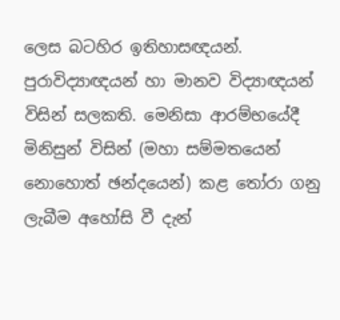ලෙස බටහිර ඉතිහාසඥයන්. පුරාවිද්‍යාඥයන් හා මානව විද්‍යාඥයන් විසින් සලකති. මෙනිසා ආරම්භයේදී මිනිසුන් විසින් (මහා සම්මතයෙන් නොහොත් ඡන්දයෙන්) කළ තෝරා ගනු ලැබීම අහෝසි වී දැන්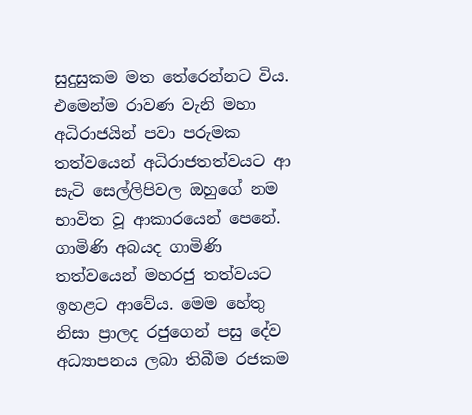සුදුසුකම මත තේරෙන්නට විය. එමෙන්ම රාවණ වැනි මහා අධිරාජයින් පවා පරුමක තත්වයෙන් අධිරාජතත්වයට ආ සැටි සෙල්ලිපිවල ඔහුගේ නම භාවිත වූ ආකාරයෙන් පෙනේ. ගාමිණි අබයද ගාමිණි තත්වයෙන් මහරජු තත්වයට ඉහළට ආවේය. මෙම හේතු නිසා ප්‍රාලද රජුගෙන් පසු දේව අධ්‍යාපනය ලබා තිබීම රජකම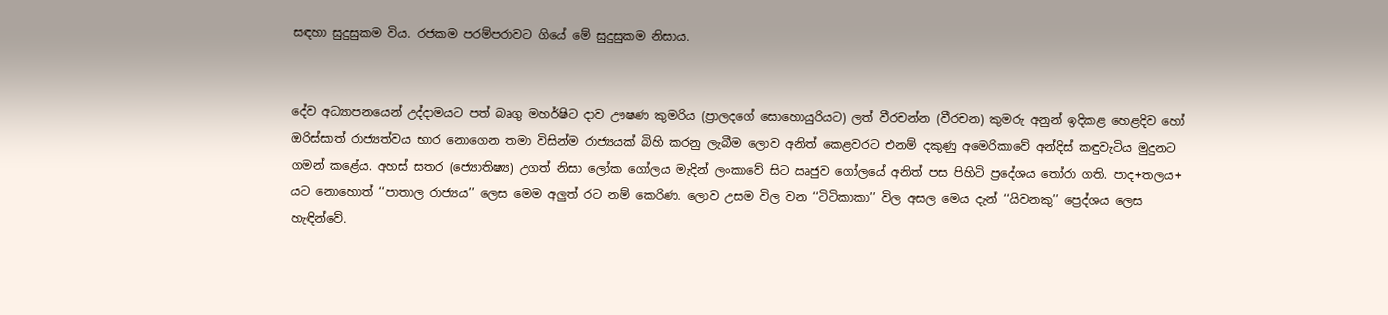සඳහා සුදුසුකම විය. රජකම පරම්පරාවට ගියේ මේ සුදුසුකම නිසාය.


දේව අධ්‍යාපනයෙන් උද්දාමයට පත් බෘගු මහර්ෂිට දාව ඌෂණ කුමරිය (ප්‍රාලදගේ සොහොයුරියට) ලත් වීරචන්න (වීරචන) කුමරු අනුන් ඉදිකළ හෙළදිව හෝ ඔරිස්සාත් රාජ්‍යත්වය භාර නොගෙන තමා විසින්ම රාජ්‍යයක් බිහි කරනු ලැබීම ලොව අනිත් කෙළවරට එනම් දකුණු අමෙරිකාවේ අන්දිස් කඳුවැටිය මුදුනට ගමන් කළේය. අහස් සතර (ජ්‍යොතිෂ්‍ය) උගත් නිසා ලෝක ගෝලය මැදින් ලංකාවේ සිට ඍජුව ගෝලයේ අනිත් පස පිහිටි ප්‍රදේශය තෝරා ගති. පාද+තලය+ යට නොහොත් ‘‘පාතාල රාජ්‍යය’’ ලෙස මෙම අලුත් රට නම් කෙරිණ. ලොව උසම විල වන ‘‘ටිටිකාකා’’ විල අසල මෙය දැන් ‘‘යිවනකු’’ ප්‍රෙද්ශය ලෙස හැඳින්වේ.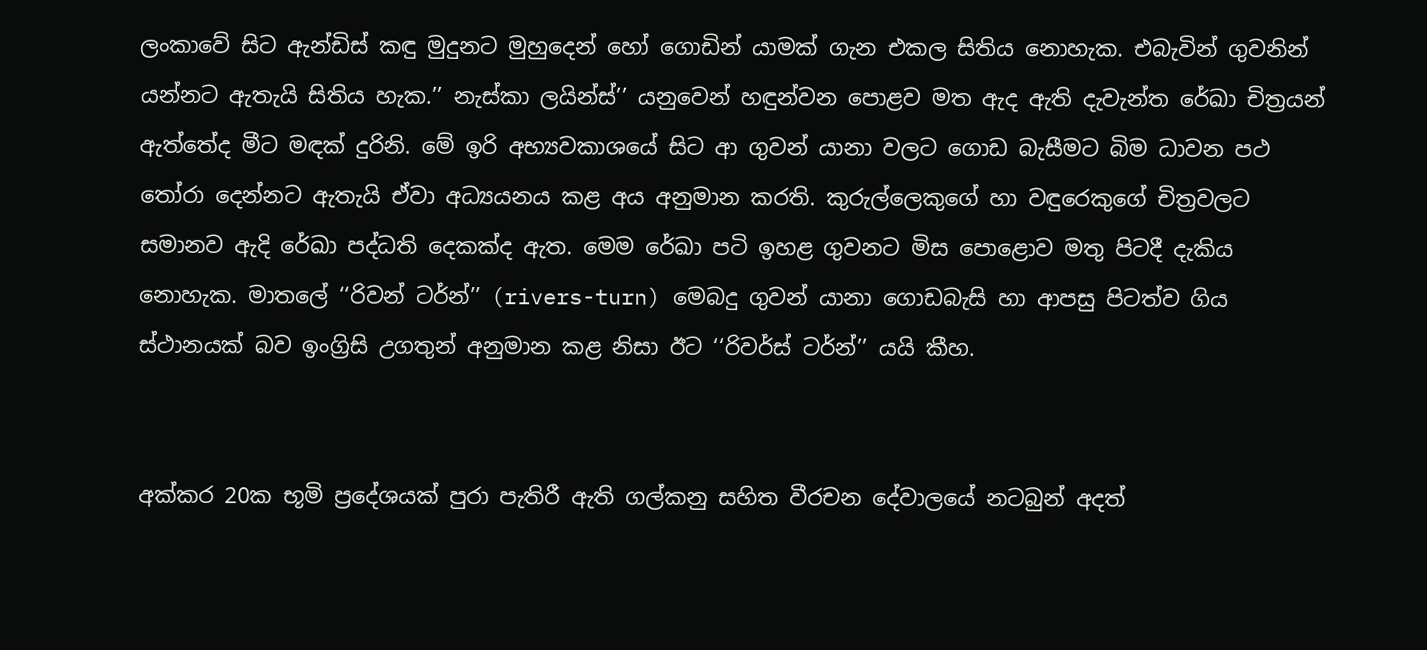ලංකාවේ සිට ඇන්ඩිස් කඳු මුදුනට මුහුදෙන් හෝ ගොඩින් යාමක් ගැන එකල සිතිය නොහැක. එබැවින් ගුවනින් යන්නට ඇතැයි සිතිය හැක.’’ නැස්කා ලයින්ස්’’ යනුවෙන් හඳුන්වන පොළව මත ඇද ඇති දැවැන්ත රේඛා චිත්‍රයන් ඇත්තේද මීට මඳක් දුරිනි. මේ ඉරි අභ්‍යවකාශයේ සිට ආ ගුවන් යානා වලට ගොඩ බැසීමට බිම ධාවන පථ තෝරා දෙන්නට ඇතැයි ඒවා අධ්‍යයනය කළ අය අනුමාන කරති. කුරුල්ලෙකුගේ හා වඳුරෙකුගේ චිත්‍රවලට සමානව ඇදි රේඛා පද්ධති දෙකක්ද ඇත. මෙම රේඛා පටි ඉහළ ගුවනට මිස පොළොව මතු පිටදී දැකිය නොහැක. මාතලේ ‘‘රිවන් ටර්න්’’ (rivers-turn) මෙබදු ගුවන් යානා ගොඩබැසි හා ආපසු පිටත්ව ගිය ස්ථානයක් බව ඉංග්‍රිසි උගතුන් අනුමාන කළ නිසා ඊට ‘‘රිවර්ස් ටර්න්’’ යයි කීහ.


අක්කර 20ක භූමි ප්‍රදේශයක් පුරා පැතිරී ඇති ගල්කනු සහිත වීරචන දේවාලයේ නටබුන් අදත්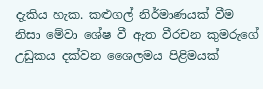දැකිය හැක. කළුගල් නිර්මාණයක් වීම නිසා මේවා ශේෂ වී ඇත වීරචන කුමරුගේ උඩුකය දක්වන ශෛලමය පිළිමයක්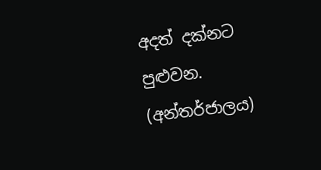අදත් දක්නට පුළුවන. (අන්තර්ජාලය)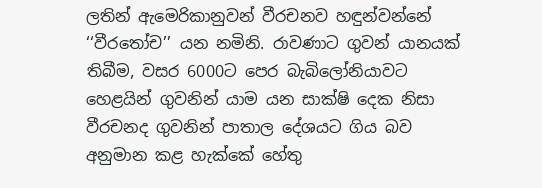ලතින් ඇමෙරිකානුවන් වීරචනව හඳුන්වන්නේ ‘‘වීරතෝච’’ යන නමිනි. රාවණාට ගුවන් යානයක් තිබීම, වසර 6000ට පෙර බැබිලෝනියාවට හෙළයින් ගුවනින් යාම යන සාක්ෂි දෙක නිසා වීරචනද ගුවනින් පාතාල දේශයට ගිය බව අනුමාන කළ හැක්කේ හේතු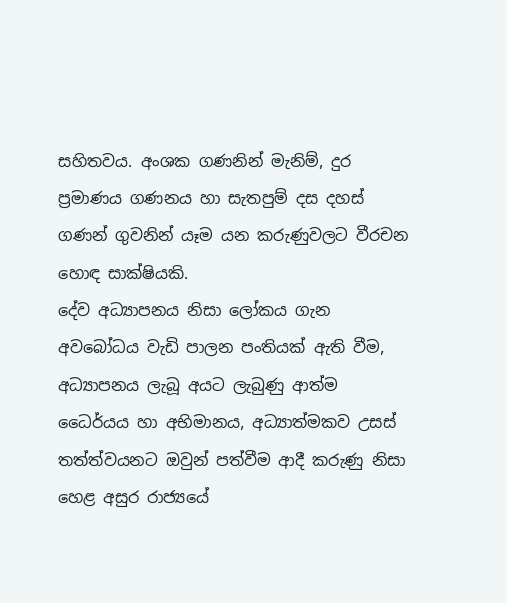සහිතවය. අංශක ගණනින් මැනිම්, දුර ප්‍රමාණය ගණනය හා සැතපුම් දස දහස් ගණන් ගුවනින් යෑම යන කරුණුවලට වීරචන හොඳ සාක්ෂියකි.
දේව අධ්‍යාපනය නිසා ලෝකය ගැන අවබෝධය වැඩි පාලන පංතියක් ඇති වීම, අධ්‍යාපනය ලැබූ අයට ලැබුණු ආත්ම ධෛර්යය හා අභිමානය, අධ්‍යාත්මකව උසස් තත්ත්වයනට ඔවුන් පත්වීම ආදී කරුණු නිසා හෙළ අසුර රාජ්‍යයේ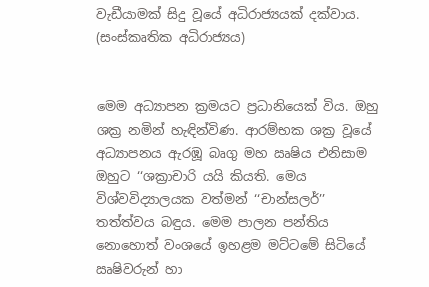වැඩීයාමක් සිදු වූයේ අධිරාජ්‍යයක් දක්වාය. (සංස්කෘතික අධිරාජ්‍යය)


මෙම අධ්‍යාපන ක්‍රමයට ප්‍රධානියෙක් විය. ඔහු ශක්‍ර නමින් හැඳින්විණ. ආරම්භක ශක්‍ර වූයේ අධ්‍යාපනය ඇරඹූ බෘගු මහ ඍෂිය එනිසාම ඔහුට ‘‘ශක්‍රාචාරි යයි කියති. මෙය විශ්වවිද්‍යාලයක වත්මන් ‘‘චාන්සලර්’’ තත්ත්වය බඳුය. මෙම පාලන පන්තිය නොහොත් වංශයේ ඉහළම මට්ටමේ සිටියේ ඍෂිවරුන් හා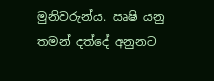මුනිවරුන්ය. ඍෂි යනු තමන් දත්දේ අනුනට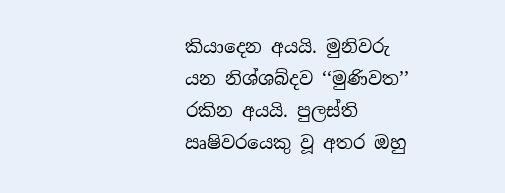කියාදෙන අයයි. මුනිවරු යන නිශ්ශබ්දව ‘‘මුණිවත’’ රකින අයයි. පුලස්ති ඍෂිවරයෙකු වූ අතර ඔහු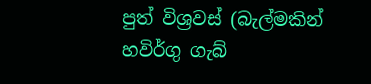පුත් විශ්‍රවස් (බැල්මකින් හවිර්ගු ගැබ්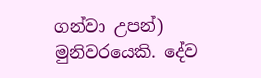ගන්වා උපන්) මුනිවරයෙකි. දේව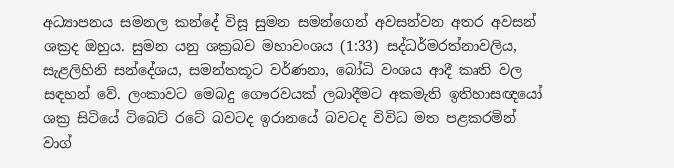අධ්‍යාපනය සමනල කන්දේ විසූ සුමන සමන්ගෙන් අවසන්වන අතර අවසන් ශක්‍රද ඔහුය. සුමන යනු ශක්‍රබව මහාවංශය (1:33) සද්ධර්මරත්නාවලිය, සැළලිහිනි සන්දේශය, සමන්තකූට වර්ණනා, බෝධි වංශය ආදී කෘති වල සඳහන් වේ. ලංකාවට මෙබදු ගෞරවයක් ලබාදීමට අකමැති ඉතිහාසඥයෝ ශක්‍ර සිටියේ ටිබෙට් රටේ බවටද ඉරානයේ බවටද විවිධ මත පළකරමින් වාග්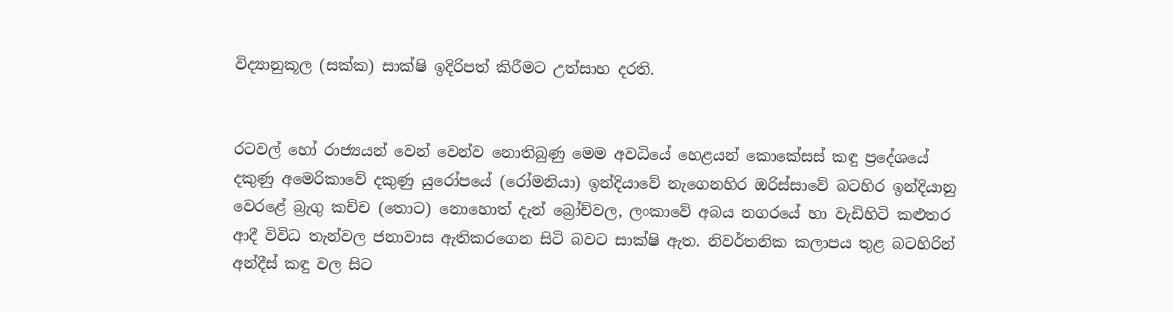විද්‍යානුකූල (සක්ක) සාක්ෂි ඉදිරිපත් කිරීමට උත්සාහ දරති.


රටවල් හෝ රාජ්‍යයන් වෙන් වෙන්ව නොතිබුණු මෙම අවධියේ හෙළයන් කොකේසස් කඳු ප්‍රදේශයේ දකුණු අමෙරිකාවේ දකුණු යුරෝපයේ (රෝමනියා) ඉන්දියාවේ නැගෙනහිර ඔරිස්සාවේ බටහිර ඉන්දියානු වෙරළේ බ්‍රැගු කච්ච (තොට) නොහොත් දැන් බ්‍රෝච්වල, ලංකාවේ අබය නගරයේ හා වැඩිහිටි කළුතර ආදී විවිධ තැන්වල ජනාවාස ඇතිකරගෙන සිටි බවට සාක්ෂි ඇත. නිවර්තනික කලාපය තුළ බටහිරින් අන්දීස් කඳු වල සිට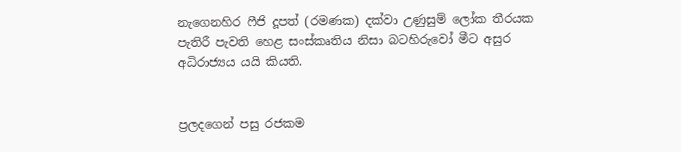නැගෙනහිර ෆීජි දූපත් (රමණක) දක්වා උණුසුම් ලෝක තීරයක පැතිරී පැවති හෙළ සංස්කෘතිය නිසා බටහිරුවෝ මීට අසුර අධිරාජ්‍යය යයි කියති.


ප්‍රලදගෙන් පසු රජකම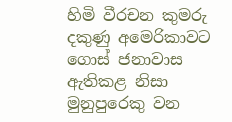හිමි වීරචන කුමරු දකුණු අමෙරිකාවට ගොස් ජනාවාස ඇතිකළ නිසා මුනුපුරෙකු වන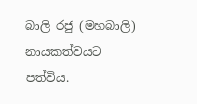බාලි රජු (මහබාලි) නායකත්වයට පත්විය.